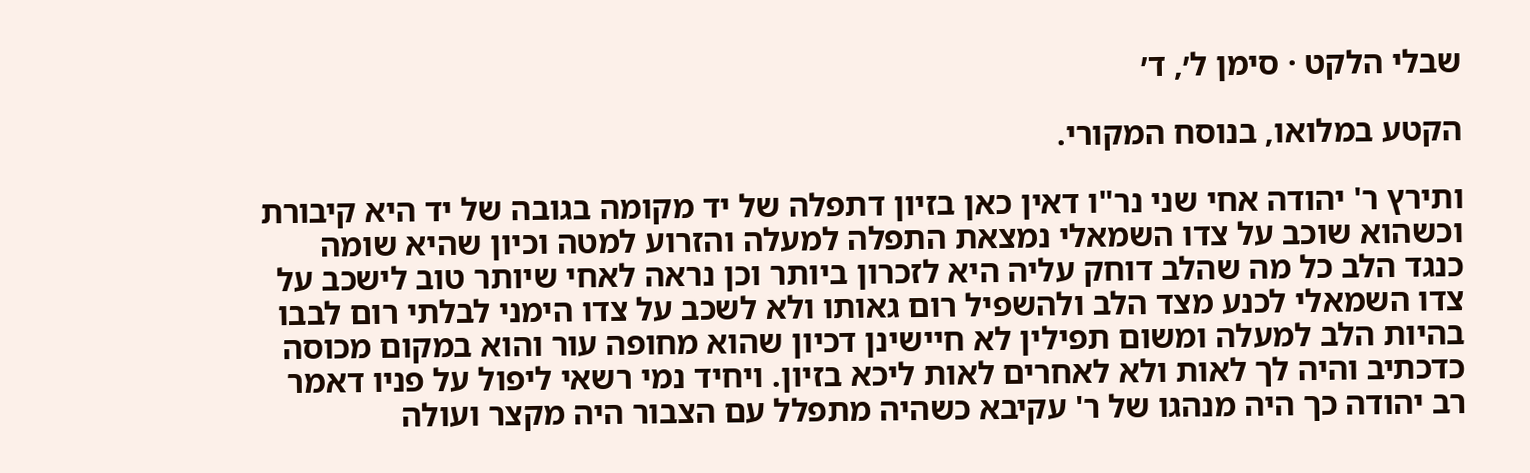שבלי הלקט · סימן ל׳, ד׳

הקטע במלואו, בנוסח המקורי.

ותירץ ר' יהודה אחי שני נר"ו דאין כאן בזיון דתפלה של יד מקומה בגובה של יד היא קיבורת וכשהוא שוכב על צדו השמאלי נמצאת התפלה למעלה והזרוע למטה וכיון שהיא שומה כנגד הלב כל מה שהלב דוחק עליה היא לזכרון ביותר וכן נראה לאחי שיותר טוב לישכב על צדו השמאלי לכנע מצד הלב ולהשפיל רום גאותו ולא לשכב על צדו הימני לבלתי רום לבבו בהיות הלב למעלה ומשום תפילין לא חיישינן דכיון שהוא מחופה עור והוא במקום מכוסה כדכתיב והיה לך לאות ולא לאחרים לאות ליכא בזיון. ויחיד נמי רשאי ליפול על פניו דאמר רב יהודה כך היה מנהגו של ר' עקיבא כשהיה מתפלל עם הצבור היה מקצר ועולה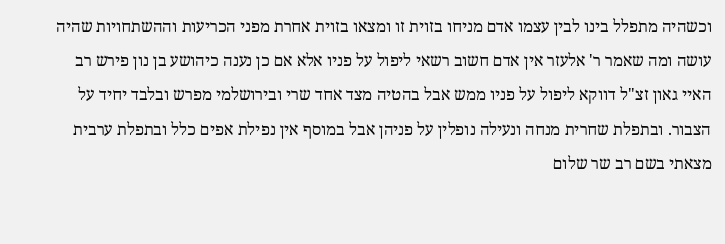וכשהיה מתפלל בינו לבין עצמו אדם מניחו בזוית זו ומצאו בזוית אחרת מפני הכריעות וההשתחויות שהיה עושה ומה שאמר ר' אלעזר אין אדם חשוב רשאי ליפול על פניו אלא אם כן נענה כיהושע בן נון פירש רב האיי גאון זצ"ל דווקא ליפול על פניו ממש אבל בהטיה מצד אחד שרי ובירושלמי מפרש ובלבד יחיד על הצבור. ובתפלת שחרית מנחה ונעילה נופלין על פניהן אבל במוסף אין נפילת אפים כלל ובתפלת ערבית מצאתי בשם רב שר שלום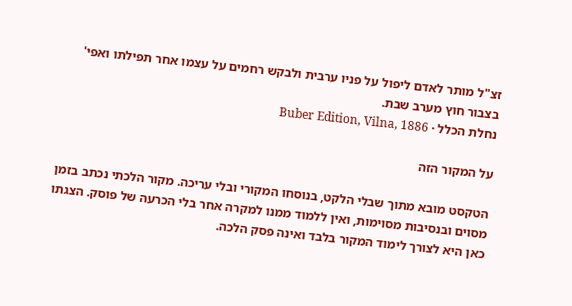זצ"ל מותר לאדם ליפול על פניו ערבית ולבקש רחמים על עצמו אחר תפילתו ואפי' בצבור חוץ מערב שבת.
נחלת הכלל · Buber Edition, Vilna, 1886

על המקור הזה

הטקסט מובא מתוך שבלי הלקט, בנוסחו המקורי ובלי עריכה. מקור הלכתי נכתב בזמן מסוים ובנסיבות מסוימות, ואין ללמוד ממנו למקרה אחר בלי הכרעה של פוסק. הצגתו כאן היא לצורך לימוד המקור בלבד ואינה פסק הלכה.